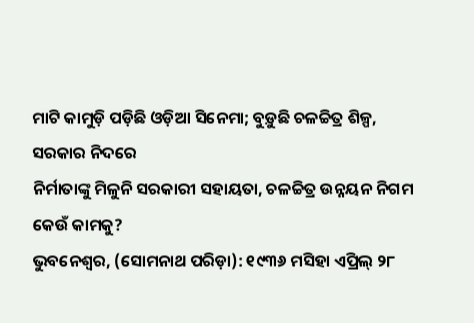ମାଟି କାମୁଡ଼ି ପଡ଼ିଛି ଓଡ଼ିଆ ସିନେମା; ବୁଡ଼ୁଛି ଚଳଚ୍ଚିତ୍ର ଶିଳ୍ପ, ସରକାର ନିଦରେ
ନିର୍ମାତାଙ୍କୁ ମିଳୁନି ସରକାରୀ ସହାୟତା, ଚଳଚ୍ଚିତ୍ର ଉନ୍ନୟନ ନିଗମ କେଉଁ କାମକୁ?
ଭୁବନେଶ୍ବର, (ସୋମନାଥ ପରିଡ଼ା): ୧୯୩୬ ମସିହା ଏପ୍ରିଲ୍ ୨୮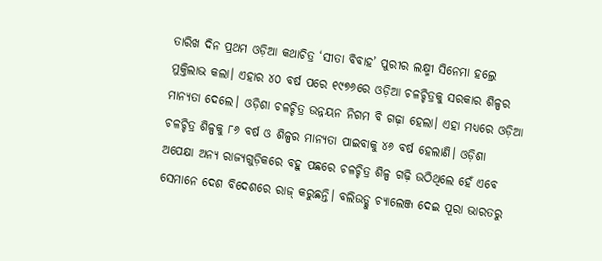ତାରିଖ ଦିନ ପ୍ରଥମ ଓଡ଼ିଆ କଥାଚିତ୍ର ‘ସୀତା ବିବାହ’ ପୁରୀର ଲକ୍ଷ୍ମୀ ସିନେମା ହଲ୍ରେ ମୁକ୍ତିଲାଭ କଲା। ଏହାର ୪୦ ବର୍ଷ ପରେ ୧୯୭୬ରେ ଓଡ଼ିଆ ଚଳଚ୍ଚିତ୍ରକୁ ସରକାର ଶିଳ୍ପର ମାନ୍ୟତା ଦେଲେ। ଓଡ଼ିଶା ଚଳଚ୍ଚିତ୍ର ଉନ୍ନୟନ ନିଗମ ବି ଗଢ଼ା ହେଲା। ଏହା ମଧ୍ୟରେ ଓଡ଼ିଆ ଚଳଚ୍ଚିତ୍ର ଶିଳ୍ପକୁ ୮୬ ବର୍ଷ ଓ ଶିଳ୍ପର ମାନ୍ୟତା ପାଇବାକୁ ୪୬ ବର୍ଷ ହେଲାଣି। ଓଡ଼ିଶା ଅପେକ୍ଷା ଅନ୍ୟ ରାଜ୍ୟଗୁଡ଼ିକରେ ବହୁ ପଛରେ ଚଳଚ୍ଚିତ୍ର ଶିଳ୍ପ ଗଢ଼ି ଉଠିଥିଲେ ହେଁ ଏବେ ସେମାନେ ଦେଶ ବିଦେଶରେ ରାଜ୍ କରୁଛନ୍ତି। ବଲିଉଡ୍କୁ ଚ୍ୟାଲେଞ୍ଜ ଦେଇ ପୂରା ଭାରତରୁ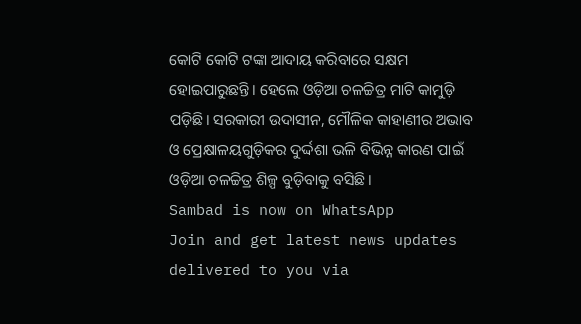କୋଟି କୋଟି ଟଙ୍କା ଆଦାୟ କରିବାରେ ସକ୍ଷମ ହୋଇପାରୁଛନ୍ତି। ହେଲେ ଓଡ଼ିଆ ଚଳଚ୍ଚିତ୍ର ମାଟି କାମୁଡ଼ି ପଡ଼ିଛି। ସରକାରୀ ଉଦାସୀନ, ମୌଳିକ କାହାଣୀର ଅଭାବ ଓ ପ୍ରେକ୍ଷାଳୟଗୁଡ଼ିକର ଦୁର୍ଦ୍ଦଶା ଭଳି ବିଭିନ୍ନ କାରଣ ପାଇଁ ଓଡ଼ିଆ ଚଳଚ୍ଚିତ୍ର ଶିଳ୍ପ ବୁଡ଼ିବାକୁ ବସିଛି।
Sambad is now on WhatsApp
Join and get latest news updates delivered to you via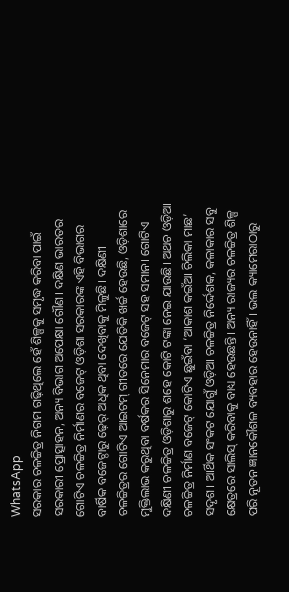WhatsApp
ସରକାର ଚଳଚ୍ଚିତ୍ର ନିଗମ ଗଢ଼ିଥିଲେ ହେଁ ଶିଳ୍ପକୁ ସମୃଦ୍ଧ କରିବା ପାଇଁ ସରକାରୀ ପ୍ରୋତ୍ସାହନ, ଅନ୍ୟ ବିଭାଗ ଅପେକ୍ଷା ଗୌଣ। ଦକ୍ଷିଣ ଭାରତର ଗୋଟିଏ ଚଳଚ୍ଚିତ୍ର ନିର୍ମାଣର ବଜେଟ୍ ଓଡ଼ିଶା ସରକାରଙ୍କ ଏହି ବିଭାଗର ବାର୍ଷିକ ବଜେଟ୍ଠାରୁ ଢ଼େର୍ ଅଧିକ ଥିବା ଦେଖିବାକୁ ମିଳୁଛି। ଦକ୍ଷିଣୀ ଚଳଚ୍ଚିତ୍ରର ଗୋଟିଏ ଆଇଟମ୍ ଗୀତରେ ଯେତିକି ଖର୍ଚ୍ଚ ହେଉଛି, ଓଡ଼ିଶାରେ ମୁକ୍ତିଲାଭ କରୁଥିବା ବର୍ଷକର ସିନେମାର ବଜେଟ୍ ସହ ସମାନ। ଗୋଟିଏ ଦକ୍ଷିଣୀ ଚଳଚ୍ଚିତ୍ର ଓଡ଼ିଶାରୁ ଶହେ କୋଟି ଟଙ୍କା ନେଇ ଯାଉଛି। ଅଥଚ ଓଡ଼ିଆ ଚଳଚ୍ଚିତ୍ର ନିର୍ମାଣ ବଜେଟ୍ କୋଟିଏ ଛୁଇଁବା ‘ଆକାଶ କଇଁଆ ଚିଲିକା ମାଛ’ ସଦୃଶ। ଆର୍ଥିକ ସଂକଟ ଯୋଗୁଁ ଓଡ଼ିଆ ଚଳଚ୍ଚିତ୍ର ନିର୍ଦ୍ଦେଶକ, କଳାକାର ସବୁ କ୍ଷେତ୍ରରେ ସାଲିସ୍ କରିବାକୁ ବାଧ୍ୟ ହେଉଛନ୍ତି। ଅନ୍ୟ ରାଜ୍ୟର ଚଳଚ୍ଚିତ୍ର ଶିଳ୍ପ ପରି ନୂତନ ଜ୍ଞାନକୌଶଳ ବ୍ୟବହାର ହେଉନାହିଁ। ଭଲ କ୍ୟାମେରାଠାରୁ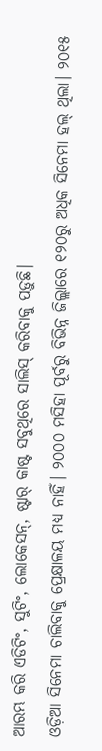ଆରମ୍ଭ କରି ଏଡିଟିଂ, ସୁଟିଂ, ଲୋକେସନ୍, ଷ୍ଟାର୍ କାଷ୍ଟ ସବୁଥିରେ ସାଲିସ୍ କରିବାକୁ ପଡ଼ୁଛି।
ଓଡ଼ିଆ ସିନେମା ଚାଲିବାକୁ ପ୍ରେକ୍ଷାଳୟ ମଧ୍ୟ ନାହିଁ। ୨୦୦୦ ମସିହା ପୂର୍ବରୁ ବିଭିନ୍ନ ଜିଲ୍ଲାରେ ୧୨୦ରୁ ଅଧିକ ସିନେମା ହଲ୍ ଥିଲା। ୨୦୧୫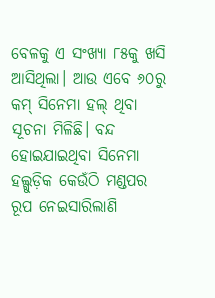ବେଳକୁ ଏ ସଂଖ୍ୟା ୮୫କୁ ଖସି ଆସିଥିଲା। ଆଉ ଏବେ ୬୦ରୁ କମ୍ ସିନେମା ହଲ୍ ଥିବା ସୂଚନା ମିଳିଛି। ବନ୍ଦ ହୋଇଯାଇଥିବା ସିନେମା ହଲ୍ଗୁଡ଼ିକ କେଉଁଠି ମଣ୍ଡପର ରୂପ ନେଇସାରିଲାଣି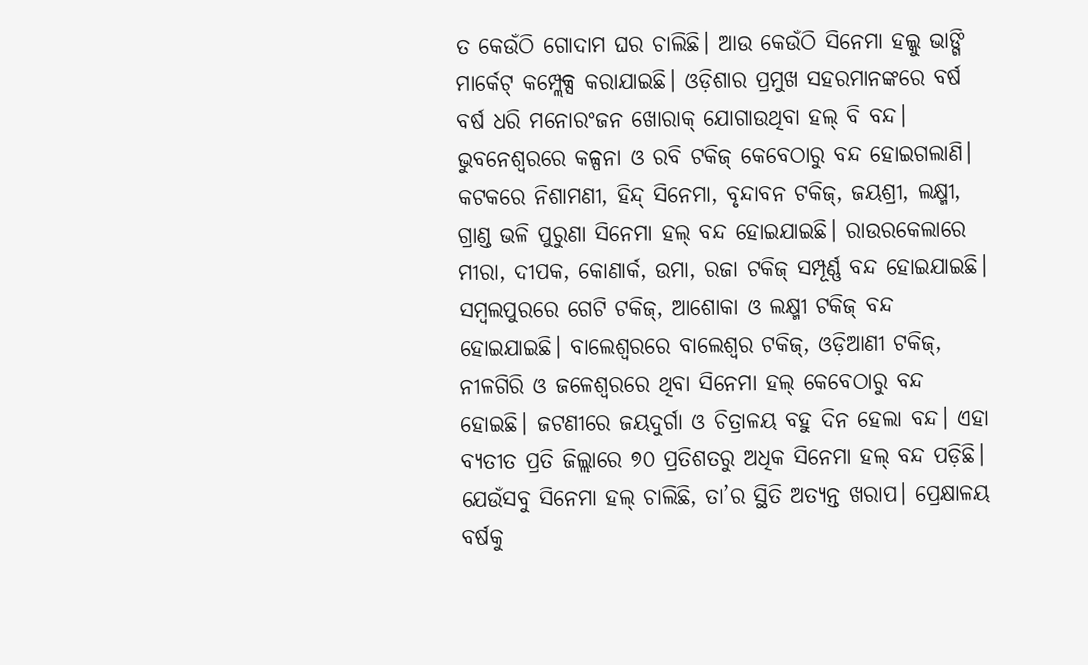ତ କେଉଁଠି ଗୋଦାମ ଘର ଚାଲିଛି। ଆଉ କେଉଁଠି ସିନେମା ହଲ୍କୁ ଭାଙ୍ଗି ମାର୍କେଟ୍ କମ୍ପ୍ଲେକ୍ସ କରାଯାଇଛି। ଓଡ଼ିଶାର ପ୍ରମୁଖ ସହରମାନଙ୍କରେ ବର୍ଷ ବର୍ଷ ଧରି ମନୋରଂଜନ ଖୋରାକ୍ ଯୋଗାଉଥିବା ହଲ୍ ବି ବନ୍ଦ।
ଭୁବନେଶ୍ବରରେ କଳ୍ପନା ଓ ରବି ଟକିଜ୍ କେବେଠାରୁ ବନ୍ଦ ହୋଇଗଲାଣି। କଟକରେ ନିଶାମଣୀ, ହିନ୍ଦ୍ ସିନେମା, ବୃନ୍ଦାବନ ଟକିଜ୍, ଜୟଶ୍ରୀ, ଲକ୍ଷ୍ମୀ, ଗ୍ରାଣ୍ଡ ଭଳି ପୁରୁଣା ସିନେମା ହଲ୍ ବନ୍ଦ ହୋଇଯାଇଛି। ରାଉରକେଲାରେ ମୀରା, ଦୀପକ, କୋଣାର୍କ, ଉମା, ରଜା ଟକିଜ୍ ସମ୍ପୂର୍ଣ୍ଣ ବନ୍ଦ ହୋଇଯାଇଛି। ସମ୍ବଲପୁରରେ ଗେଟି ଟକିଜ୍, ଆଶୋକା ଓ ଲକ୍ଷ୍ମୀ ଟକିଜ୍ ବନ୍ଦ ହୋଇଯାଇଛି। ବାଲେଶ୍ବରରେ ବାଲେଶ୍ବର ଟକିଜ୍, ଓଡ଼ିଆଣୀ ଟକିଜ୍, ନୀଳଗିରି ଓ ଜଳେଶ୍ବରରେ ଥିବା ସିନେମା ହଲ୍ କେବେଠାରୁ ବନ୍ଦ ହୋଇଛି। ଜଟଣୀରେ ଜୟଦୁର୍ଗା ଓ ଚିତ୍ରାଳୟ ବହୁ ଦିନ ହେଲା ବନ୍ଦ। ଏହା ବ୍ୟତୀତ ପ୍ରତି ଜିଲ୍ଲାରେ ୭୦ ପ୍ରତିଶତରୁ ଅଧିକ ସିନେମା ହଲ୍ ବନ୍ଦ ପଡ଼ିଛି। ଯେଉଁସବୁ ସିନେମା ହଲ୍ ଚାଲିଛି, ତା’ର ସ୍ଥିତି ଅତ୍ୟନ୍ତ ଖରାପ। ପ୍ରେକ୍ଷାଳୟ ବର୍ଷକୁ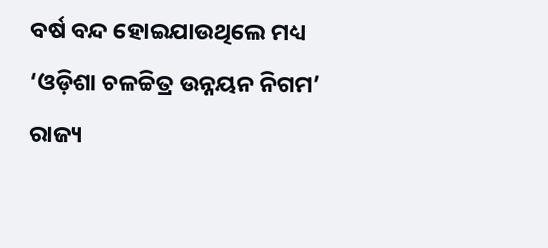ବର୍ଷ ବନ୍ଦ ହୋଇଯାଉଥିଲେ ମଧ୍ୟ ‘ଓଡ଼ିଶା ଚଳଚ୍ଚିତ୍ର ଉନ୍ନୟନ ନିଗମ’ ରାଜ୍ୟ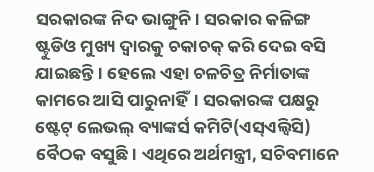ସରକାରଙ୍କ ନିଦ ଭାଙ୍ଗୁନି। ସରକାର କଳିଙ୍ଗ ଷ୍ଟୁଡିଓ ମୁଖ୍ୟ ଦ୍ବାରକୁ ଚକାଚକ୍ କରି ଦେଇ ବସି ଯାଇଛନ୍ତି। ହେଲେ ଏହା ଚଳଚିତ୍ର ନିର୍ମାତାଙ୍କ କାମରେ ଆସି ପାରୁନାହିଁ। ସରକାରଙ୍କ ପକ୍ଷରୁ ଷ୍ଟେଟ୍ ଲେଭଲ୍ ବ୍ୟାଙ୍କର୍ସ କମିଟି(ଏସ୍ଏଲ୍ବିସି) ବୈଠକ ବସୁଛି। ଏଥିରେ ଅର୍ଥମନ୍ତ୍ରୀ, ସଚିବମାନେ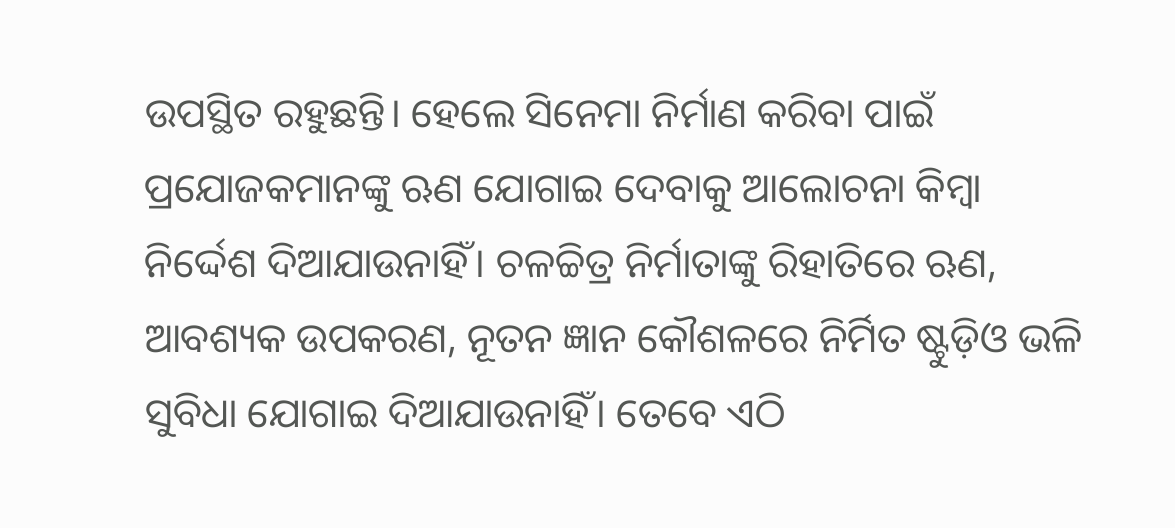ଉପସ୍ଥିତ ରହୁଛନ୍ତି। ହେଲେ ସିନେମା ନିର୍ମାଣ କରିବା ପାଇଁ ପ୍ରଯୋଜକମାନଙ୍କୁ ଋଣ ଯୋଗାଇ ଦେବାକୁ ଆଲୋଚନା କିମ୍ବା ନିର୍ଦ୍ଦେଶ ଦିଆଯାଉନାହିଁ। ଚଳଚ୍ଚିତ୍ର ନିର୍ମାତାଙ୍କୁ ରିହାତିରେ ଋଣ, ଆବଶ୍ୟକ ଉପକରଣ, ନୂତନ ଜ୍ଞାନ କୌଶଳରେ ନିର୍ମିତ ଷ୍ଟୁଡ଼ିଓ ଭଳି ସୁବିଧା ଯୋଗାଇ ଦିଆଯାଉନାହିଁ। ତେବେ ଏଠି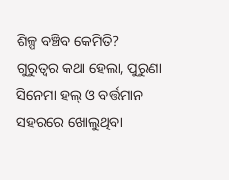ଶିଳ୍ପ ବଞ୍ଚିବ କେମିତି?
ଗୁରୁତ୍ବର କଥା ହେଲା, ପୁରୁଣା ସିନେମା ହଲ୍ ଓ ବର୍ତ୍ତମାନ ସହରରେ ଖୋଲୁଥିବା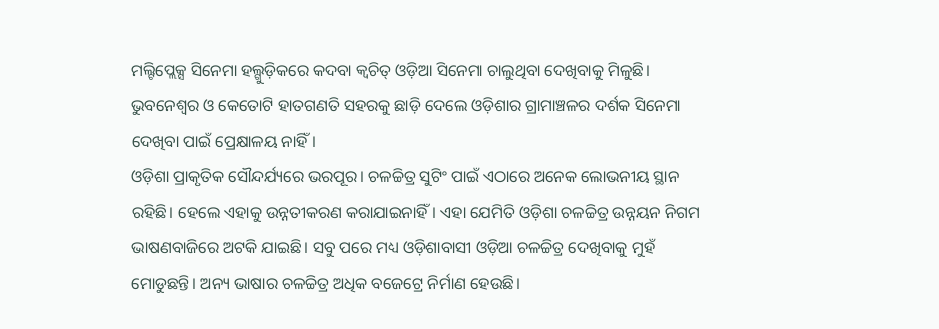ମଲ୍ଟିପ୍ଲେକ୍ସ ସିନେମା ହଲ୍ଗୁଡ଼ିକରେ କଦବା କ୍ବଚିତ୍ ଓଡ଼ିଆ ସିନେମା ଚାଲୁଥିବା ଦେଖିବାକୁ ମିଳୁଛି। ଭୁବନେଶ୍ବର ଓ କେତୋଟି ହାତଗଣତି ସହରକୁ ଛାଡ଼ି ଦେଲେ ଓଡ଼ିଶାର ଗ୍ରାମାଞ୍ଚଳର ଦର୍ଶକ ସିନେମା ଦେଖିବା ପାଇଁ ପ୍ରେକ୍ଷାଳୟ ନାହିଁ।
ଓଡ଼ିଶା ପ୍ରାକୃତିକ ସୌନ୍ଦର୍ଯ୍ୟରେ ଭରପୂର। ଚଳଚ୍ଚିତ୍ର ସୁଟିଂ ପାଇଁ ଏଠାରେ ଅନେକ ଲୋଭନୀୟ ସ୍ଥାନ ରହିଛି। ହେଲେ ଏହାକୁ ଉନ୍ନତୀକରଣ କରାଯାଇନାହିଁ। ଏହା ଯେମିତି ଓଡ଼ିଶା ଚଳଚ୍ଚିତ୍ର ଉନ୍ନୟନ ନିଗମ ଭାଷଣବାଜିରେ ଅଟକି ଯାଇଛି। ସବୁ ପରେ ମଧ୍ୟ ଓଡ଼ିଶାବାସୀ ଓଡ଼ିଆ ଚଳଚ୍ଚିତ୍ର ଦେଖିବାକୁ ମୁହଁ ମୋଡୁଛନ୍ତି। ଅନ୍ୟ ଭାଷାର ଚଳଚ୍ଚିତ୍ର ଅଧିକ ବଜେଟ୍ରେ ନିର୍ମାଣ ହେଉଛି।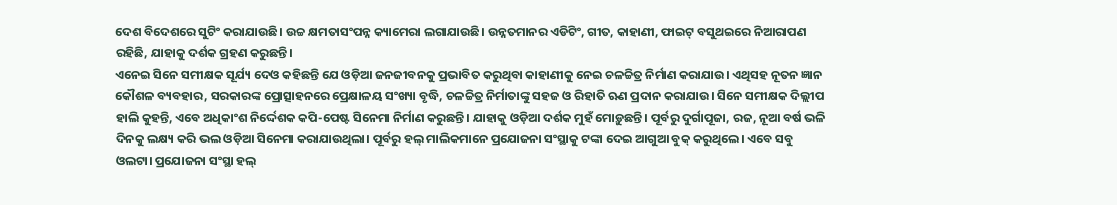ଦେଶ ବିଦେଶରେ ସୁଟିଂ କରାଯାଉଛି। ଉଚ୍ଚ କ୍ଷମତାସଂପନ୍ନ କ୍ୟାମେରା ଲଗାଯାଉଛି। ଉନ୍ନତମାନର ଏଡିଟିଂ, ଗୀତ, କାହାଣୀ, ଫାଇଟ୍ ବସୁଥଇରେ ନିଆରାପଣ ରହିଛି, ଯାହାକୁ ଦର୍ଶକ ଗ୍ରହଣ କରୁଛନ୍ତି।
ଏନେଇ ସିନେ ସମୀକ୍ଷକ ସୂର୍ଯ୍ୟ ଦେଓ କହିଛନ୍ତି ଯେ ଓଡ଼ିଆ ଜନଜୀବନକୁ ପ୍ରଭାବିତ କରୁଥିବା କାହାଣୀକୁ ନେଇ ଚଳଚ୍ଚିତ୍ର ନିର୍ମାଣ କରାଯାଉ। ଏଥିସହ ନୂତନ ଜ୍ଞାନ କୌଶଳ ବ୍ୟବହାର, ସରକାରଙ୍କ ପ୍ରୋତ୍ସାହନରେ ପ୍ରେକ୍ଷାଳୟ ସଂଖ୍ୟା ବୃଦ୍ଧି, ଚଳଚ୍ଚିତ୍ର ନିର୍ମାତାଙ୍କୁ ସହଜ ଓ ରିହାତି ଋଣ ପ୍ରଦାନ କରାଯାଉ। ସିନେ ସମୀକ୍ଷକ ଦିଲ୍ଲୀପ ହାଲି କୁହନ୍ତି, ଏବେ ଅଧିକାଂଶ ନିର୍ଦ୍ଦେଶକ କପି-ପେଷ୍ଟ ସିନେମା ନିର୍ମାଣ କରୁଛନ୍ତି। ଯାହାକୁ ଓଡ଼ିଆ ଦର୍ଶକ ମୁହଁ ମୋଡ଼ୁଛନ୍ତି। ପୂର୍ବରୁ ଦୁର୍ଗାପୂଜା, ରଜ, ନୂଆ ବର୍ଷ ଭଳି ଦିନକୁ ଲକ୍ଷ୍ୟ କରି ଭଲ ଓଡ଼ିଆ ସିନେମା କରାଯାଉଥିଲା। ପୂର୍ବରୁ ହଲ୍ ମାଲିକମାନେ ପ୍ରଯୋଜନା ସଂସ୍ଥାକୁ ଟଙ୍କା ଦେଇ ଆଗୁଆ ବୁକ୍ କରୁଥିଲେ। ଏବେ ସବୁ ଓଲଟା। ପ୍ରଯୋଜନା ସଂସ୍ଥା ହଲ୍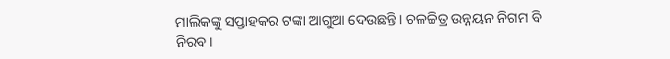ମାଲିକଙ୍କୁ ସପ୍ତାହକର ଟଙ୍କା ଆଗୁଆ ଦେଉଛନ୍ତି। ଚଳଚ୍ଚିତ୍ର ଉନ୍ନୟନ ନିଗମ ବି ନିରବ।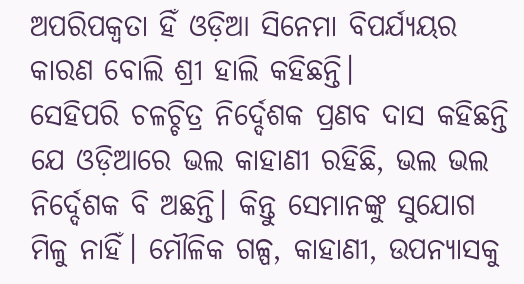ଅପରିପକ୍ବତା ହିଁ ଓଡ଼ିଆ ସିନେମା ବିପର୍ଯ୍ୟୟର କାରଣ ବୋଲି ଶ୍ରୀ ହାଲି କହିଛନ୍ତି।
ସେହିପରି ଚଳଚ୍ଚିତ୍ର ନିର୍ଦ୍ଦେଶକ ପ୍ରଣବ ଦାସ କହିଛନ୍ତି ଯେ ଓଡ଼ିଆରେ ଭଲ କାହାଣୀ ରହିଛି, ଭଲ ଭଲ ନିର୍ଦ୍ଦେଶକ ବି ଅଛନ୍ତି। କିନ୍ତୁ ସେମାନଙ୍କୁ ସୁଯୋଗ ମିଳୁ ନାହିଁ। ମୌଳିକ ଗଳ୍ପ, କାହାଣୀ, ଉପନ୍ୟାସକୁ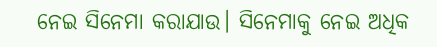ନେଇ ସିନେମା କରାଯାଉ। ସିନେମାକୁ ନେଇ ଅଧିକ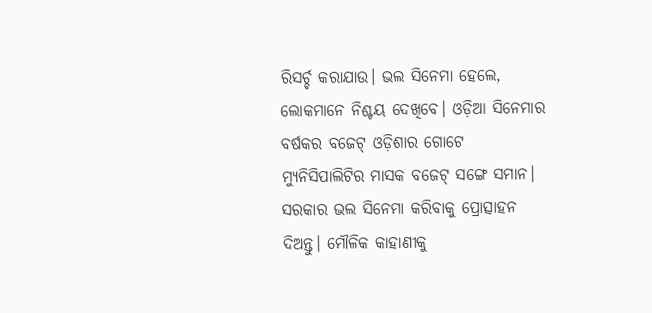ରିସର୍ଚ୍ଚ କରାଯାଉ। ଭଲ ସିନେମା ହେଲେ, ଲୋକମାନେ ନିଶ୍ଚୟ ଦେଖିବେ। ଓଡ଼ିଆ ସିନେମାର ବର୍ଷକର ବଜେଟ୍ ଓଡ଼ିଶାର ଗୋଟେ ମ୍ୟୁନିସିପାଲିଟିର ମାସକ ବଜେଟ୍ ସଙ୍ଗେ ସମାନ। ସରକାର ଭଲ ସିନେମା କରିବାକୁ ପ୍ରୋତ୍ସାହନ ଦିଅନ୍ତୁ। ମୌଳିକ କାହାଣୀକୁ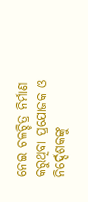ନେଇ ଚଳଚ୍ଚିତ୍ର ନିର୍ମାଣ କରୁଥିବା ପ୍ରଯୋଜକ ଓ ନିର୍ଦ୍ଦେଶକଙ୍କୁ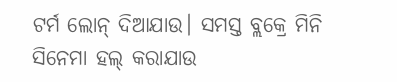ଟର୍ମ ଲୋନ୍ ଦିଆଯାଉ। ସମସ୍ତ ବ୍ଲକ୍ରେ ମିନି ସିନେମା ହଲ୍ କରାଯାଉ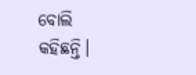ବୋଲି କହିଛନ୍ତି।